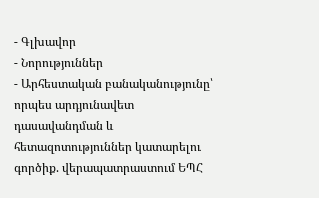- Գլխավոր
- Նորություններ
- Արհեստական բանականությունը՝ որպես արդյունավետ դասավանդման և հետազոտություններ կատարելու գործիք. վերապատրաստում ԵՊՀ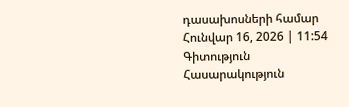դասախոսների համար
Հունվար 16, 2026 | 11:54
Գիտություն
Հասարակություն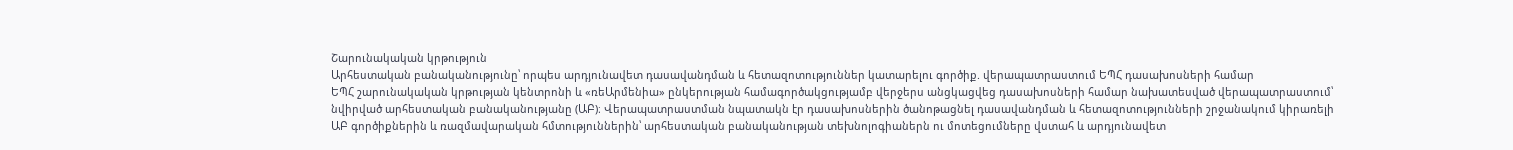Շարունակական կրթություն
Արհեստական բանականությունը՝ որպես արդյունավետ դասավանդման և հետազոտություններ կատարելու գործիք. վերապատրաստում ԵՊՀ դասախոսների համար
ԵՊՀ շարունակական կրթության կենտրոնի և «ռեԱրմենիա» ընկերության համագործակցությամբ վերջերս անցկացվեց դասախոսների համար նախատեսված վերապատրաստում՝ նվիրված արհեստական բանականությանը (ԱԲ)։ Վերապատրաստման նպատակն էր դասախոսներին ծանոթացնել դասավանդման և հետազոտությունների շրջանակում կիրառելի ԱԲ գործիքներին և ռազմավարական հմտություններին՝ արհեստական բանականության տեխնոլոգիաներն ու մոտեցումները վստահ և արդյունավետ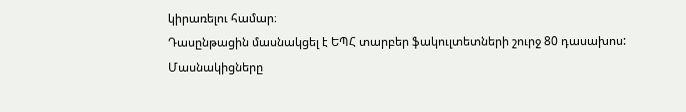կիրառելու համար։
Դասընթացին մասնակցել է ԵՊՀ տարբեր ֆակուլտետների շուրջ 80 դասախոս: Մասնակիցները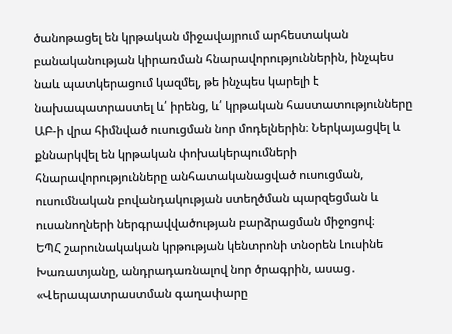ծանոթացել են կրթական միջավայրում արհեստական բանականության կիրառման հնարավորություններին, ինչպես նաև պատկերացում կազմել, թե ինչպես կարելի է նախապատրաստել և՛ իրենց, և՛ կրթական հաստատությունները ԱԲ-ի վրա հիմնված ուսուցման նոր մոդելներին։ Ներկայացվել և քննարկվել են կրթական փոխակերպումների հնարավորությունները անհատականացված ուսուցման, ուսումնական բովանդակության ստեղծման պարզեցման և ուսանողների ներգրավվածության բարձրացման միջոցով։
ԵՊՀ շարունակական կրթության կենտրոնի տնօրեն Լուսինե Խառատյանը, անդրադառնալով նոր ծրագրին, ասաց․ «Վերապատրաստման գաղափարը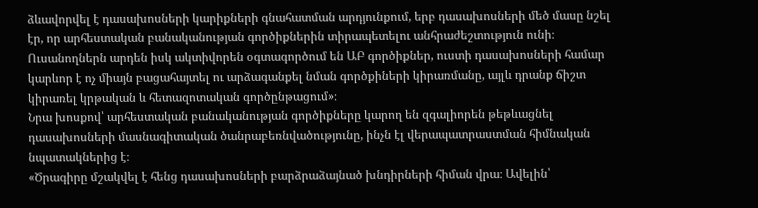ձևավորվել է դասախոսների կարիքների գնահատման արդյունքում, երբ դասախոսների մեծ մասը նշել էր, որ արհեստական բանականության գործիքներին տիրապետելու անհրաժեշտություն ունի։ Ուսանողներն արդեն իսկ ակտիվորեն օգտագործում են ԱԲ գործիքներ, ուստի դասախոսների համար կարևոր է ոչ միայն բացահայտել ու արձագանքել նման գործքիների կիրառմանը, այլև դրանք ճիշտ կիրառել կրթական և հետազոտական գործընթացում»։
Նրա խոսքով՝ արհեստական բանականության գործիքները կարող են զգալիորեն թեթևացնել դասախոսների մասնագիտական ծանրաբեռնվածությունը, ինչն էլ վերապատրաստման հիմնական նպատակներից է։
«Ծրագիրը մշակվել է հենց դասախոսների բարձրաձայնած խնդիրների հիման վրա։ Ավելին՝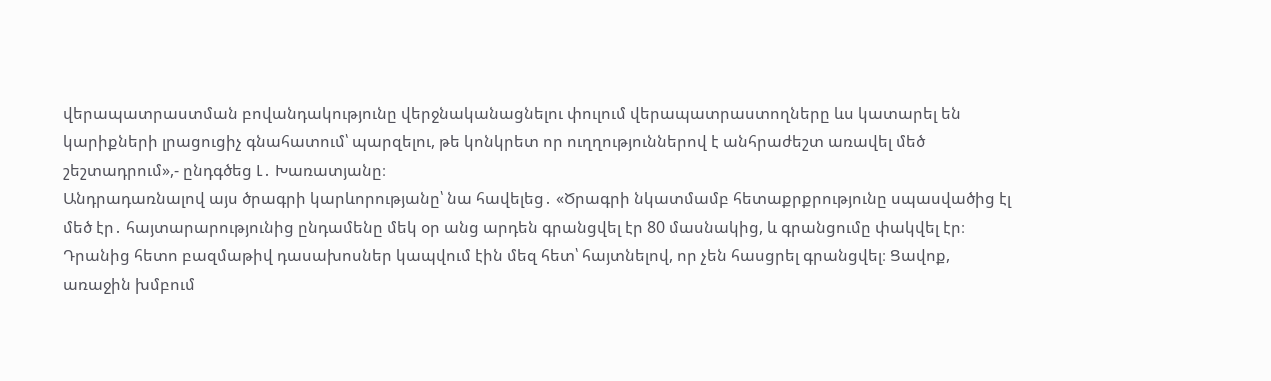վերապատրաստման բովանդակությունը վերջնականացնելու փուլում վերապատրաստողները ևս կատարել են կարիքների լրացուցիչ գնահատում՝ պարզելու, թե կոնկրետ որ ուղղություններով է անհրաժեշտ առավել մեծ շեշտադրում»,- ընդգծեց Լ․ Խառատյանը։
Անդրադառնալով այս ծրագրի կարևորությանը՝ նա հավելեց․ «Ծրագրի նկատմամբ հետաքրքրությունը սպասվածից էլ մեծ էր․ հայտարարությունից ընդամենը մեկ օր անց արդեն գրանցվել էր 80 մասնակից, և գրանցումը փակվել էր։ Դրանից հետո բազմաթիվ դասախոսներ կապվում էին մեզ հետ՝ հայտնելով, որ չեն հասցրել գրանցվել։ Ցավոք, առաջին խմբում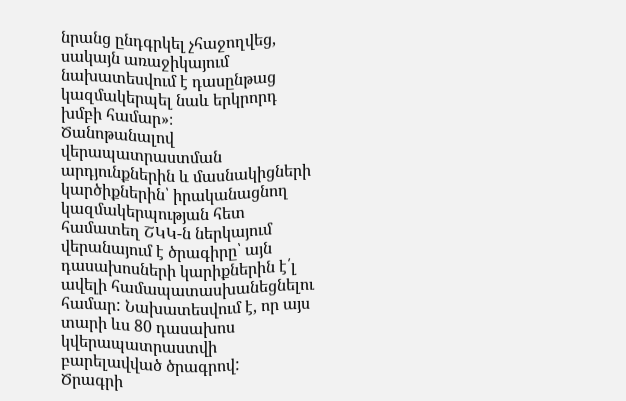նրանց ընդգրկել չհաջողվեց, սակայն առաջիկայում նախատեսվում է դասընթաց կազմակերպել նաև երկրորդ խմբի համար»։
Ծանոթանալով վերապատրաստման արդյունքներին և մասնակիցների կարծիքներին՝ իրականացնող կազմակերպության հետ համատեղ ՇԿԿ-ն ներկայում վերանայում է ծրագիրը՝ այն դասախոսների կարիքներին է՛լ ավելի համապատասխանեցնելու համար: Նախատեսվում է, որ այս տարի ևս 80 դասախոս կվերապատրաստվի բարելավված ծրագրով:
Ծրագրի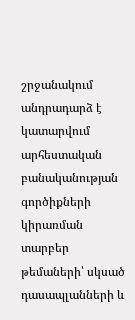շրջանակում անդրադարձ է կատարվում արհեստական բանականության գործիքների կիրառման տարբեր թեմաների՝ սկսած դասապլանների և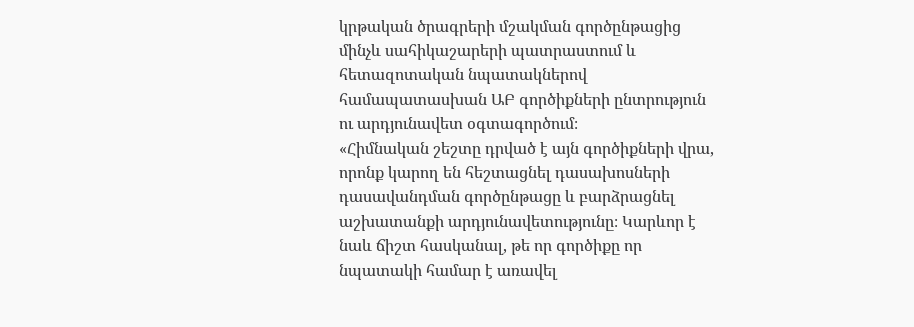կրթական ծրագրերի մշակման գործընթացից մինչև սահիկաշարերի պատրաստում և հետազոտական նպատակներով համապատասխան ԱԲ գործիքների ընտրություն ու արդյունավետ օգտագործում։
«Հիմնական շեշտը դրված է այն գործիքների վրա, որոնք կարող են հեշտացնել դասախոսների դասավանդման գործընթացը և բարձրացնել աշխատանքի արդյունավետությունը։ Կարևոր է նաև ճիշտ հասկանալ, թե որ գործիքը որ նպատակի համար է առավել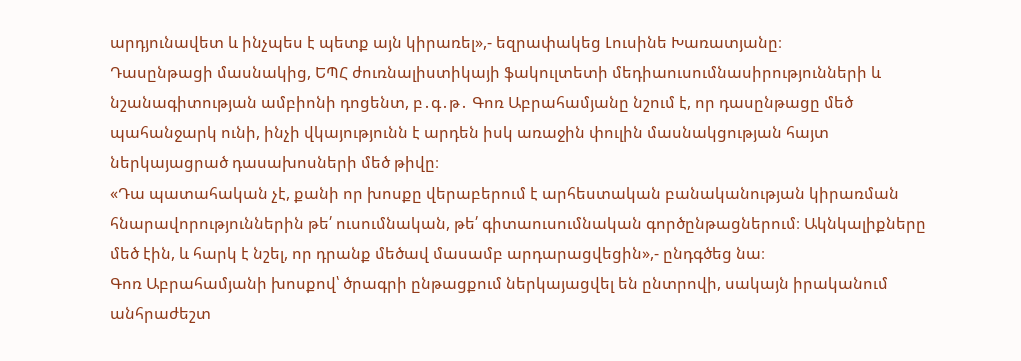արդյունավետ և ինչպես է պետք այն կիրառել»,- եզրափակեց Լուսինե Խառատյանը։
Դասընթացի մասնակից, ԵՊՀ ժուռնալիստիկայի ֆակուլտետի մեդիաուսումնասիրությունների և նշանագիտության ամբիոնի դոցենտ, բ․գ․թ․ Գոռ Աբրահամյանը նշում է, որ դասընթացը մեծ պահանջարկ ունի, ինչի վկայությունն է արդեն իսկ առաջին փուլին մասնակցության հայտ ներկայացրած դասախոսների մեծ թիվը։
«Դա պատահական չէ, քանի որ խոսքը վերաբերում է արհեստական բանականության կիրառման հնարավորություններին թե՛ ուսումնական, թե՛ գիտաուսումնական գործընթացներում։ Ակնկալիքները մեծ էին, և հարկ է նշել, որ դրանք մեծավ մասամբ արդարացվեցին»,- ընդգծեց նա։
Գոռ Աբրահամյանի խոսքով՝ ծրագրի ընթացքում ներկայացվել են ընտրովի, սակայն իրականում անհրաժեշտ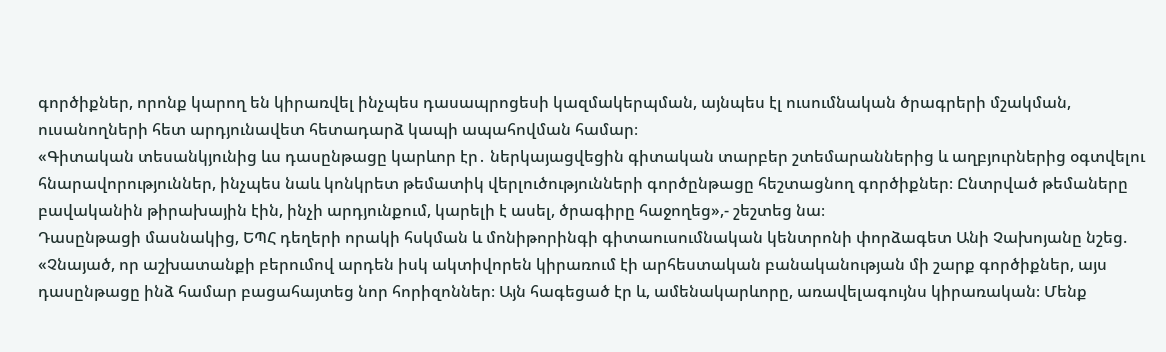գործիքներ, որոնք կարող են կիրառվել ինչպես դասապրոցեսի կազմակերպման, այնպես էլ ուսումնական ծրագրերի մշակման, ուսանողների հետ արդյունավետ հետադարձ կապի ապահովման համար։
«Գիտական տեսանկյունից ևս դասընթացը կարևոր էր․ ներկայացվեցին գիտական տարբեր շտեմարաններից և աղբյուրներից օգտվելու հնարավորություններ, ինչպես նաև կոնկրետ թեմատիկ վերլուծությունների գործընթացը հեշտացնող գործիքներ։ Ընտրված թեմաները բավականին թիրախային էին, ինչի արդյունքում, կարելի է ասել, ծրագիրը հաջողեց»,- շեշտեց նա։
Դասընթացի մասնակից, ԵՊՀ դեղերի որակի հսկման և մոնիթորինգի գիտաուսումնական կենտրոնի փորձագետ Անի Չախոյանը նշեց. «Չնայած, որ աշխատանքի բերումով արդեն իսկ ակտիվորեն կիրառում էի արհեստական բանականության մի շարք գործիքներ, այս դասընթացը ինձ համար բացահայտեց նոր հորիզոններ։ Այն հագեցած էր և, ամենակարևորը, առավելագույնս կիրառական։ Մենք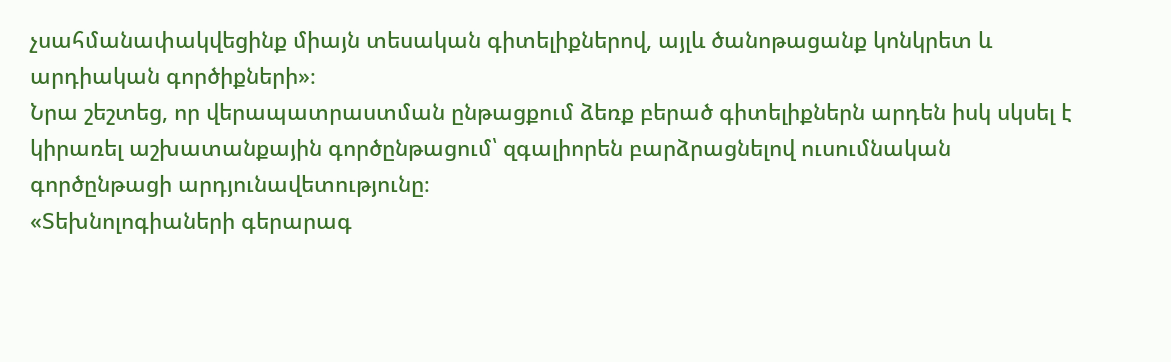չսահմանափակվեցինք միայն տեսական գիտելիքներով, այլև ծանոթացանք կոնկրետ և արդիական գործիքների»։
Նրա շեշտեց, որ վերապատրաստման ընթացքում ձեռք բերած գիտելիքներն արդեն իսկ սկսել է կիրառել աշխատանքային գործընթացում՝ զգալիորեն բարձրացնելով ուսումնական գործընթացի արդյունավետությունը։
«Տեխնոլոգիաների գերարագ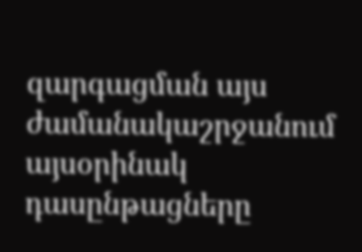զարգացման այս ժամանակաշրջանում այսօրինակ դասընթացները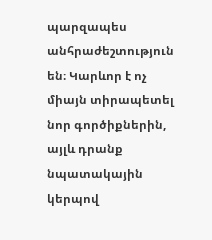պարզապես անհրաժեշտություն են։ Կարևոր է ոչ միայն տիրապետել նոր գործիքներին, այլև դրանք նպատակային կերպով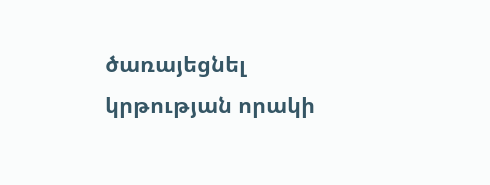ծառայեցնել կրթության որակի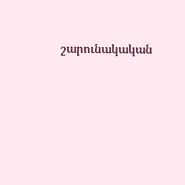շարունակական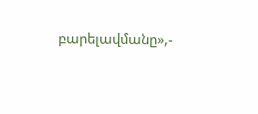բարելավմանը»,-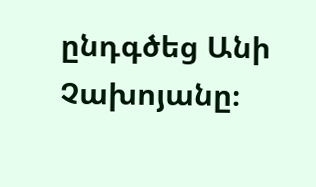ընդգծեց Անի Չախոյանը։